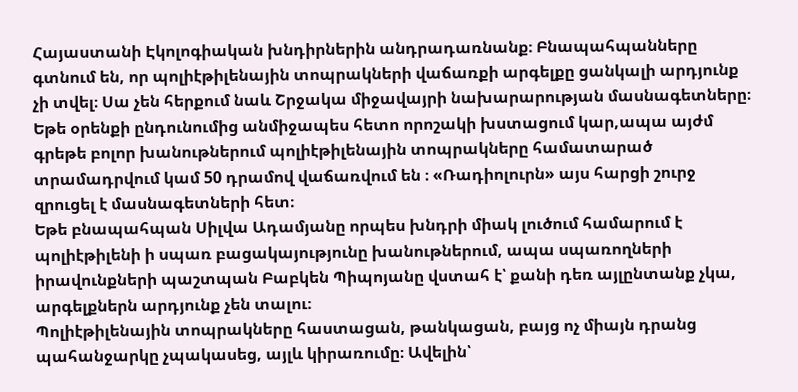Հայաստանի Էկոլոգիական խնդիրներին անդրադառնանք։ Բնապահպանները գտնում են, որ պոլիէթիլենային տոպրակների վաճառքի արգելքը ցանկալի արդյունք չի տվել։ Սա չեն հերքում նաև Շրջակա միջավայրի նախարարության մասնագետները։ Եթե օրենքի ընդունումից անմիջապես հետո որոշակի խստացում կար,ապա այժմ գրեթե բոլոր խանութներում պոլիէթիլենային տոպրակները համատարած տրամադրվում կամ 50 դրամով վաճառվում են ։ «Ռադիոլուրն» այս հարցի շուրջ զրուցել է մասնագետների հետ։
Եթե բնապահպան Սիլվա Ադամյանը որպես խնդրի միակ լուծում համարում է պոլիէթիլենի ի սպառ բացակայությունը խանութներում, ապա սպառողների իրավունքների պաշտպան Բաբկեն Պիպոյանը վստահ է՝ քանի դեռ այլընտանք չկա, արգելքներն արդյունք չեն տալու։
Պոլիէթիլենային տոպրակները հաստացան, թանկացան, բայց ոչ միայն դրանց պահանջարկը չպակասեց, այլև կիրառումը։ Ավելին՝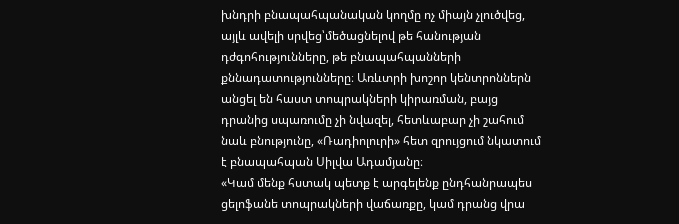խնդրի բնապահպանական կողմը ոչ միայն չլուծվեց, այլև ավելի սրվեց՝մեծացնելով թե հանության դժգոհությունները, թե բնապահպանների քննադատությունները։ Առևտրի խոշոր կենտրոններն անցել են հաստ տոպրակների կիրառման, բայց դրանից սպառումը չի նվազել, հետևաբար չի շահում նաև բնությունը, «Ռադիոլուրի» հետ զրույցում նկատում է բնապահպան Սիլվա Ադամյանը։
«Կամ մենք հստակ պետք է արգելենք ընդհանրապես ցելոֆանե տոպրակների վաճառքը, կամ դրանց վրա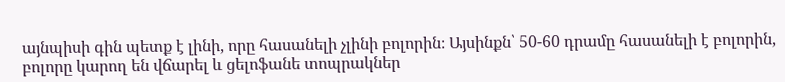այնպիսի գին պետք է լինի, որը հասանելի չլինի բոլորին։ Այսինքն՝ 50-60 դրամը հասանելի է բոլորին, բոլորը կարող են վճարել և ցելոֆանե տոպրակներ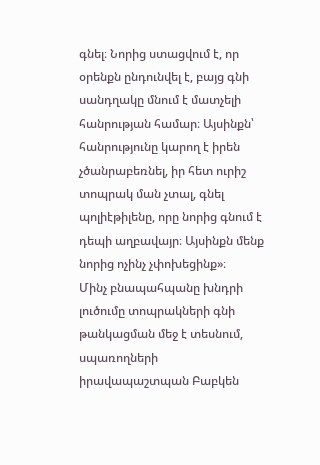գնել։ Նորից ստացվում է, որ օրենքն ընդունվել է, բայց գնի սանդղակը մնում է մատչելի հանրության համար։ Այսինքն՝ հանրությունը կարող է իրեն չծանրաբեռնել, իր հետ ուրիշ տոպրակ ման չտալ, գնել պոլիէթիլենը, որը նորից գնում է դեպի աղբավայր։ Այսինքն մենք նորից ոչինչ չփոխեցինք»։
Մինչ բնապահպանը խնդրի լուծումը տոպրակների գնի թանկացման մեջ է տեսնում, սպառողների իրավապաշտպան Բաբկեն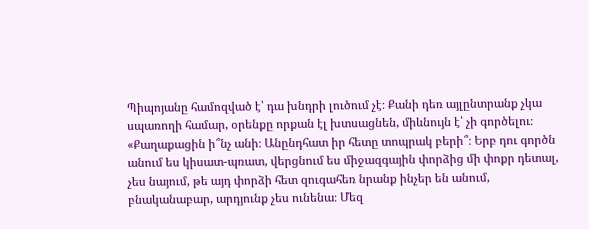Պիպոյանը համոզված է՝ դա խնդրի լուծում չէ։ Քանի դեռ այլընտրանք չկա սպառողի համար, օրենքը որքան էլ խտսացնեն, միևնույն է՝ չի գործելու։
«Քաղաքացին ի՞նչ անի։ Անընդհատ իր հետը տոպրակ բերի՞։ Երբ դու գործն անում ես կիսատ-պռատ, վերցնում ես միջազգային փորձից մի փոքր դետալ, չես նայում, թե այդ փորձի հետ զուգահեռ նրանք ինչեր են անում, բնականաբար, արդյունք չես ունենա։ Մեզ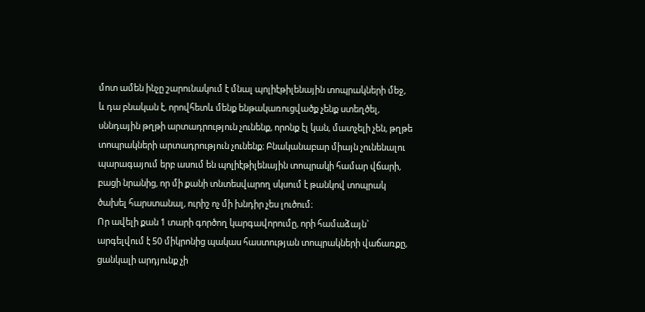մոտ ամեն ինչը շարունակում է մնալ պոլիէթիլենային տոպրակների մեջ, և դա բնական է, որովհետև մենք ենթակառուցվածք չենք ստեղծել, սննդային թղթի արտադրություն չունենք, որոնք էլ կան, մատչելի չեն, թղթե տոպրակների արտադրություն չունենք։ Բնականաբար միայն չունենալու պարագայում երբ ասում են պոլիէթիլենային տոպրակի համար վճարի, բացի նրանից, որ մի քանի տնտեսվարող սկսում է թանկով տոպրակ ծախել հարստանալ, ուրիշ ոչ մի խնդիր չես լուծում։
Որ ավելի քան 1 տարի գործող կարգավորումը, որի համաձայն` արգելվում է 50 միկրոնից պակաս հաստության տոպրակների վաճառքը, ցանկալի արդյունք չի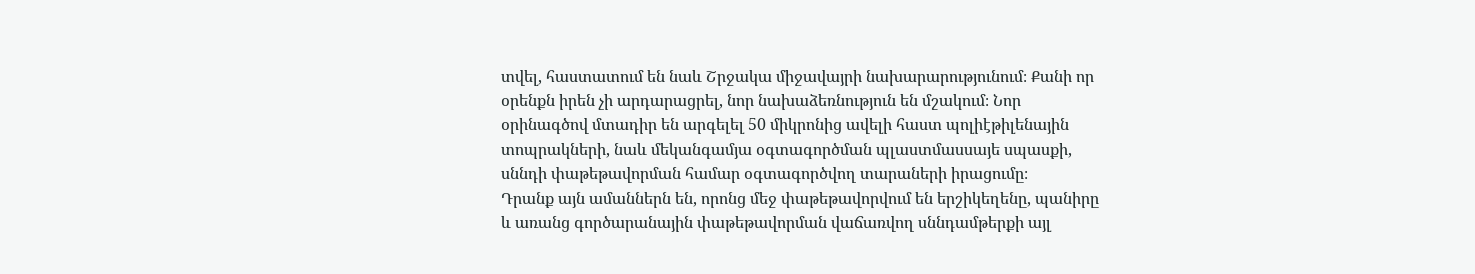տվել, հաստատում են նաև Շրջակա միջավայրի նախարարությունում։ Քանի որ օրենքն իրեն չի արդարացրել, նոր նախաձեռնություն են մշակում։ Նոր օրինագծով մտադիր են արգելել 50 միկրոնից ավելի հաստ պոլիէթիլենային տոպրակների, նաև մեկանգամյա օգտագործման պլաստմասսայե սպասքի, սննդի փաթեթավորման համար օգտագործվող տարաների իրացումը։
Դրանք այն ամաններն են, որոնց մեջ փաթեթավորվում են երշիկեղենը, պանիրը և առանց գործարանային փաթեթավորման վաճառվող սննդամթերքի այլ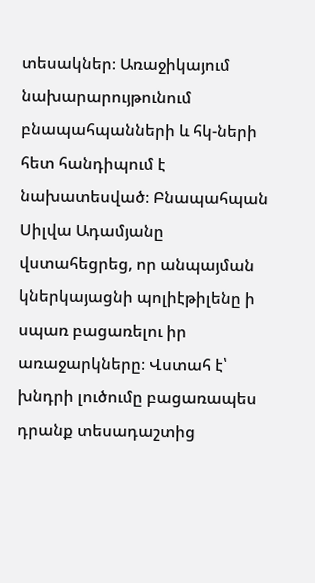տեսակներ։ Առաջիկայում նախարարույթունում բնապահպանների և հկ-ների հետ հանդիպում է նախատեսված։ Բնապահպան Սիլվա Ադամյանը վստահեցրեց, որ անպայման կներկայացնի պոլիէթիլենը ի սպառ բացառելու իր առաջարկները։ Վստահ է՝ խնդրի լուծումը բացառապես դրանք տեսադաշտից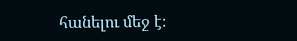հանելու մեջ է։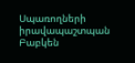Սպառողների իրավապաշտպան Բաբկեն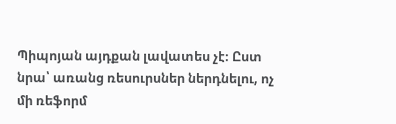Պիպոյան այդքան լավատես չէ։ Ըստ նրա՝ առանց ռեսուրսներ ներդնելու, ոչ մի ռեֆորմ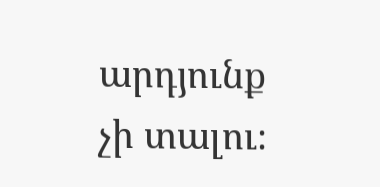արդյունք չի տալու։